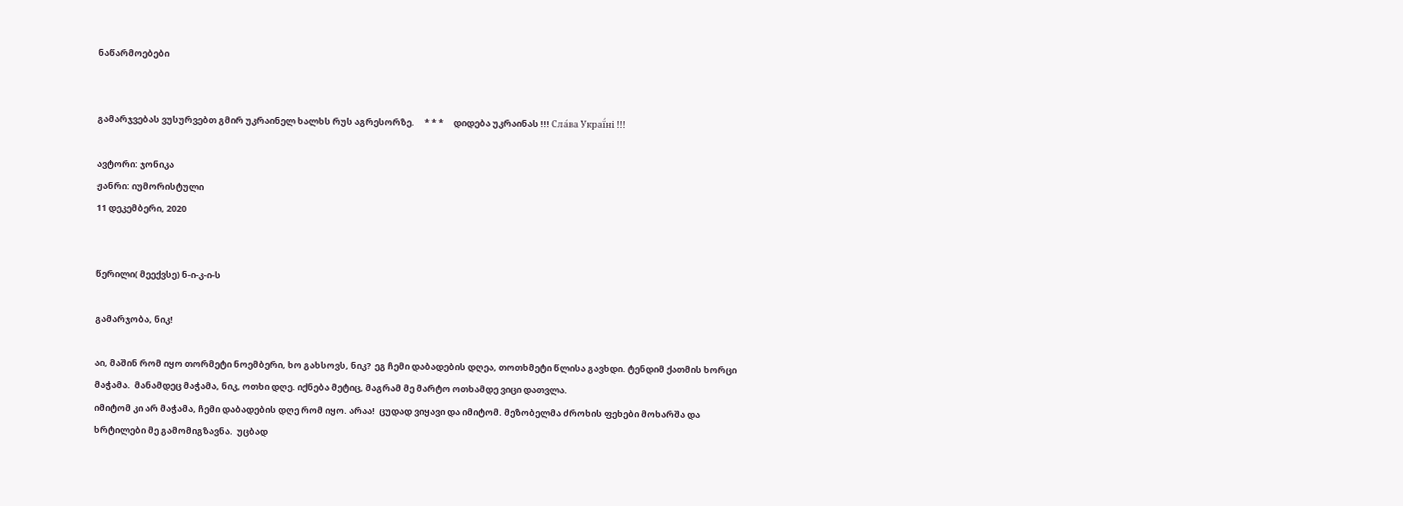ნაწარმოებები


გამარჯვებას ვუსურვებთ გმირ უკრაინელ ხალხს რუს აგრესორზე.     * * *     დიდება უკრაინას !!! Сла́ва Украї́ні !!!

ავტორი: ჯონიკა
ჟანრი: იუმორისტული
11 დეკემბერი, 2020


წერილი( მეექვსე) ნ-ი-კ-ი-ს

გამარჯობა, ნიკ!

აი, მაშინ რომ იყო თორმეტი ნოემბერი, ხო გახსოვს, ნიკ?  ეგ ჩემი დაბადების დღეა, თოთხმეტი წლისა გავხდი. ტენდიმ ქათმის ხორცი მაჭამა.  მანამდეც მაჭამა, ნიკ, ოთხი დღე. იქნება მეტიც, მაგრამ მე მარტო ოთხამდე ვიცი დათვლა.
იმიტომ კი არ მაჭამა, ჩემი დაბადების დღე რომ იყო. არაა!  ცუდად ვიყავი და იმიტომ. მეზობელმა ძროხის ფეხები მოხარშა და ხრტილები მე გამომიგზავნა.  უცბად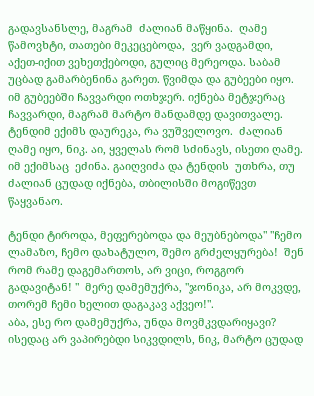გადავსანსლე, მაგრამ  ძალიან მაწყინა.  ღამე წამოვხტი, თათები მეკეცებოდა,  ვერ ვადგამდი, აქეთ-იქით ვეხეთქებოდი, გულიც მერეოდა. საბამ უცბად გამარბენინა გარეთ. წვიმდა და გუბეები იყო. იმ გუბეებში ჩავვარდი ოთხჯერ. იქნება მეტჯერაც ჩავვარდი, მაგრამ მარტო მანდამდე დავითვალე.
ტენდიმ ექიმს დაურეკა, რა ვუშველოვო.  ძალიან ღამე იყო, ნიკ. აი, ყველას რომ სძინავს, ისეთი ღამე. იმ ექიმსაც  ეძინა. გაიღვიძა და ტენდის  უთხრა, თუ ძალიან ცუდად იქნება, თბილისში მოგიწევთ წაყვანაო.

ტენდი ტიროდა, მეფერებოდა და მეუბნებოდა" "ჩემო ლამაზო, ჩემო დახატულო, შემო გრძელყურება!  შენ რომ რამე დაგემართოს, არ ვიცი, როგგორ გადავიტან! "  მერე დამემუქრა, "ჯონიკა, არ მოკვდე, თორემ ჩემი ხელით დაგაკავ აქვეო!".
აბა, ესე რო დამემუქრა, უნდა მოვმკვდარიყავი?  ისედაც არ ვაპირებდი სიკვდილს, ნიკ, მარტო ცუდად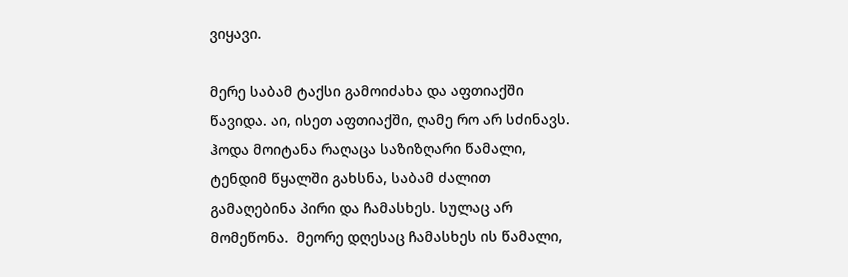ვიყავი.

მერე საბამ ტაქსი გამოიძახა და აფთიაქში წავიდა. აი, ისეთ აფთიაქში, ღამე რო არ სძინავს.  ჰოდა მოიტანა რაღაცა საზიზღარი წამალი, ტენდიმ წყალში გახსნა, საბამ ძალით გამაღებინა პირი და ჩამასხეს. სულაც არ მომეწონა.  მეორე დღესაც ჩამასხეს ის წამალი,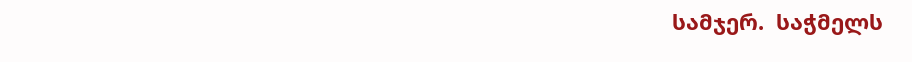სამჯერ.  საჭმელს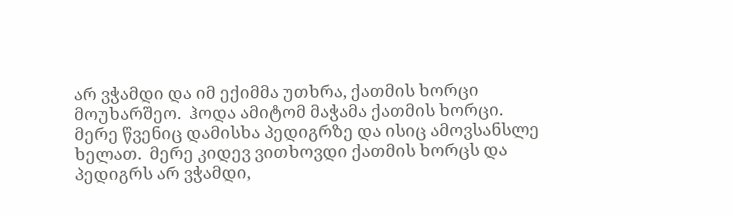არ ვჭამდი და იმ ექიმმა უთხრა, ქათმის ხორცი მოუხარშეო.  ჰოდა ამიტომ მაჭამა ქათმის ხორცი.  მერე წვენიც დამისხა პედიგრზე და ისიც ამოვსანსლე ხელათ.  მერე კიდევ ვითხოვდი ქათმის ხორცს და პედიგრს არ ვჭამდი,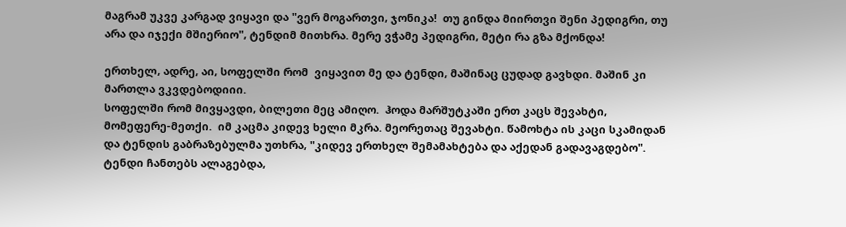მაგრამ უკვე კარგად ვიყავი და "ვერ მოგართვი, ჯონიკა!  თუ გინდა მიირთვი შენი პედიგრი, თუ არა და იჯექი მშიერიო", ტენდიმ მითხრა. მერე ვჭამე პედიგრი, მეტი რა გზა მქონდა!

ერთხელ, ადრე, აი, სოფელში რომ  ვიყავით მე და ტენდი, მაშინაც ცუდად გავხდი. მაშინ კი მართლა ვკვდებოდიიი.
სოფელში რომ მივყავდი, ბილეთი მეც ამიღო.  ჰოდა მარშუტკაში ერთ კაცს შევახტი, მომეფერე-მეთქი.  იმ კაცმა კიდევ ხელი მკრა. მეორეთაც შევახტი. წამოხტა ის კაცი სკამიდან  და ტენდის გაბრაზებულმა უთხრა, "კიდევ ერთხელ შემამახტება და აქედან გადავაგდებო".  ტენდი ჩანთებს ალაგებდა,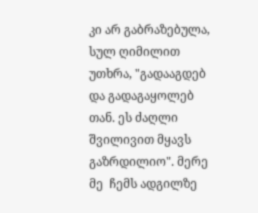კი არ გაბრაზებულა, სულ ღიმილით უთხრა, "გადააგდებ და გადაგაყოლებ თან. ეს ძაღლი შვილივით მყავს გაზრდილიო". მერე მე  ჩემს ადგილზე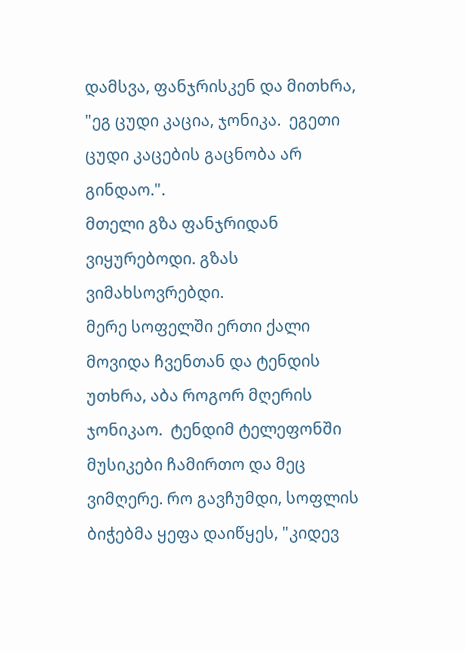დამსვა, ფანჯრისკენ და მითხრა,  "ეგ ცუდი კაცია, ჯონიკა.  ეგეთი ცუდი კაცების გაცნობა არ გინდაო.".
მთელი გზა ფანჯრიდან ვიყურებოდი. გზას ვიმახსოვრებდი.
მერე სოფელში ერთი ქალი მოვიდა ჩვენთან და ტენდის უთხრა, აბა როგორ მღერის ჯონიკაო.  ტენდიმ ტელეფონში მუსიკები ჩამირთო და მეც ვიმღერე. რო გავჩუმდი, სოფლის ბიჭებმა ყეფა დაიწყეს, "კიდევ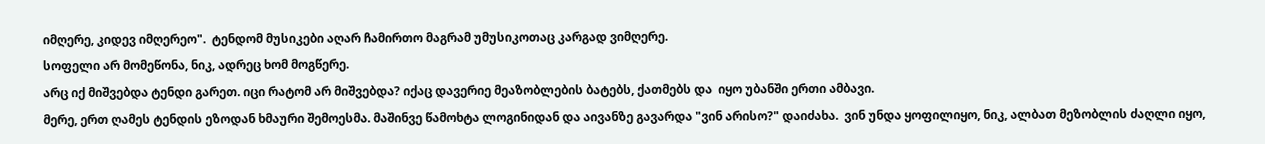იმღერე, კიდევ იმღერეო".  ტენდომ მუსიკები აღარ ჩამირთო მაგრამ უმუსიკოთაც კარგად ვიმღერე.
სოფელი არ მომეწონა, ნიკ, ადრეც ხომ მოგწერე.
არც იქ მიშვებდა ტენდი გარეთ. იცი რატომ არ მიშვებდა? იქაც დავერიე მეაზობლების ბატებს, ქათმებს და  იყო უბანში ერთი ამბავი.
მერე, ერთ ღამეს ტენდის ეზოდან ხმაური შემოესმა. მაშინვე წამოხტა ლოგინიდან და აივანზე გავარდა "ვინ არისო?" დაიძახა.  ვინ უნდა ყოფილიყო, ნიკ, ალბათ მეზობლის ძაღლი იყო,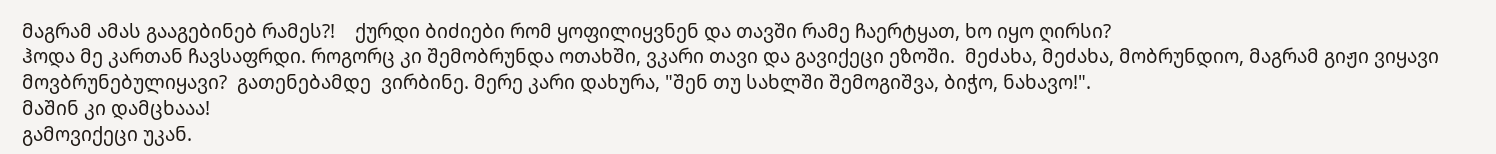მაგრამ ამას გააგებინებ რამეს?!    ქურდი ბიძიები რომ ყოფილიყვნენ და თავში რამე ჩაერტყათ, ხო იყო ღირსი?
ჰოდა მე კართან ჩავსაფრდი. როგორც კი შემობრუნდა ოთახში, ვკარი თავი და გავიქეცი ეზოში.  მეძახა, მეძახა, მობრუნდიო, მაგრამ გიჟი ვიყავი მოვბრუნებულიყავი?  გათენებამდე  ვირბინე. მერე კარი დახურა, "შენ თუ სახლში შემოგიშვა, ბიჭო, ნახავო!".
მაშინ კი დამცხააა!
გამოვიქეცი უკან.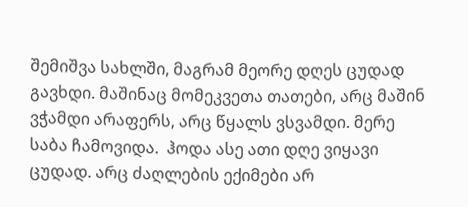შემიშვა სახლში, მაგრამ მეორე დღეს ცუდად გავხდი. მაშინაც მომეკვეთა თათები, არც მაშინ ვჭამდი არაფერს, არც წყალს ვსვამდი. მერე საბა ჩამოვიდა.  ჰოდა ასე ათი დღე ვიყავი ცუდად. არც ძაღლების ექიმები არ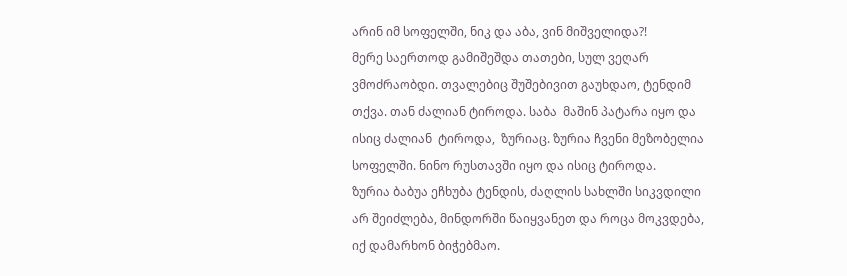არინ იმ სოფელში, ნიკ და აბა, ვინ მიშველიდა?!
მერე საერთოდ გამიშეშდა თათები, სულ ვეღარ ვმოძრაობდი. თვალებიც შუშებივით გაუხდაო, ტენდიმ თქვა. თან ძალიან ტიროდა. საბა  მაშინ პატარა იყო და ისიც ძალიან  ტიროდა,  ზურიაც. ზურია ჩვენი მეზობელია სოფელში. ნინო რუსთავში იყო და ისიც ტიროდა.
ზურია ბაბუა ეჩხუბა ტენდის, ძაღლის სახლში სიკვდილი არ შეიძლება, მინდორში წაიყვანეთ და როცა მოკვდება, იქ დამარხონ ბიჭებმაო.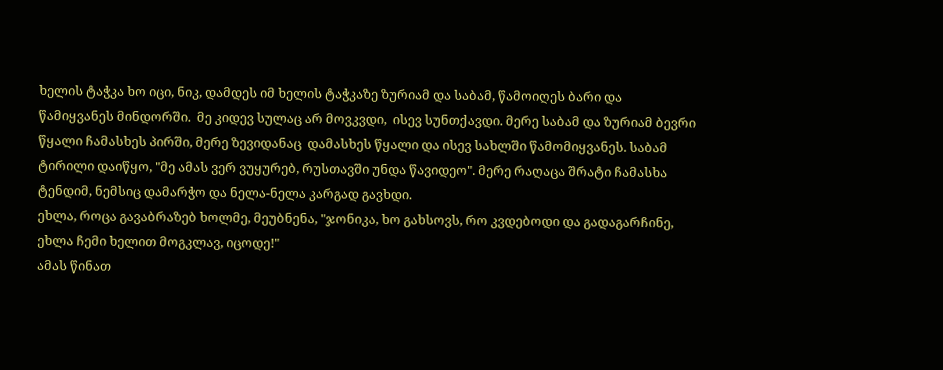ხელის ტაჭკა ხო იცი, ნიკ, დამდეს იმ ხელის ტაჭკაზე ზურიამ და საბამ, წამოიღეს ბარი და წამიყვანეს მინდორში.  მე კიდევ სულაც არ მოვკვდი,  ისევ სუნთქავდი. მერე საბამ და ზურიამ ბევრი წყალი ჩამასხეს პირში, მერე ზევიდანაც  დამასხეს წყალი და ისევ სახლში წამომიყვანეს. საბამ ტირილი დაიწყო, "მე ამას ვერ ვუყურებ, რუსთავში უნდა წავიდეო". მერე რაღაცა შრატი ჩამასხა ტენდიმ, ნემსიც დამარჭო და ნელა-ნელა კარგად გავხდი.
ეხლა, როცა გავაბრაზებ ხოლმე, მეუბნენა, "ჯონიკა, ხო გახსოვს, რო კვდებოდი და გადაგარჩინე, ეხლა ჩემი ხელით მოგკლავ, იცოდე!"
ამას წინათ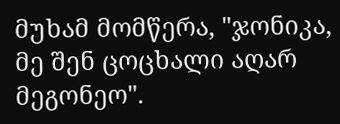მუხამ მომწერა, "ჯონიკა, მე შენ ცოცხალი აღარ მეგონეო".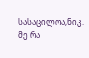სასაცილოა,ნიკ.  მე რა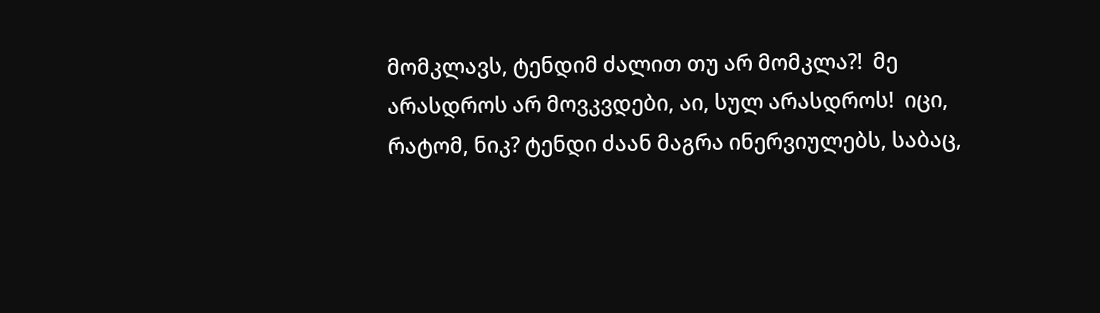მომკლავს, ტენდიმ ძალით თუ არ მომკლა?!  მე არასდროს არ მოვკვდები, აი, სულ არასდროს!  იცი, რატომ, ნიკ? ტენდი ძაან მაგრა ინერვიულებს, საბაც,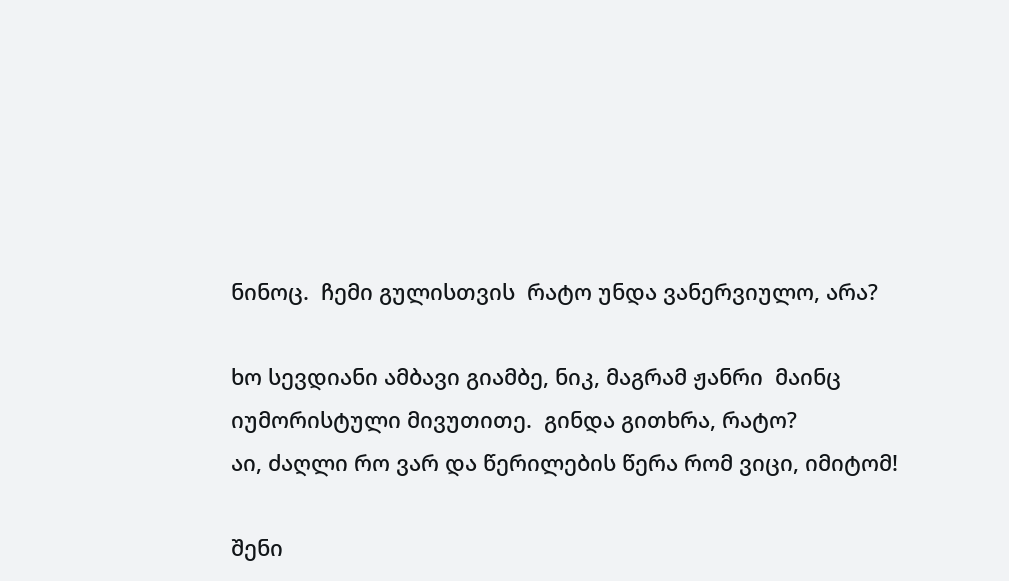ნინოც.  ჩემი გულისთვის  რატო უნდა ვანერვიულო, არა?

ხო სევდიანი ამბავი გიამბე, ნიკ, მაგრამ ჟანრი  მაინც იუმორისტული მივუთითე.  გინდა გითხრა, რატო?
აი, ძაღლი რო ვარ და წერილების წერა რომ ვიცი, იმიტომ!

შენი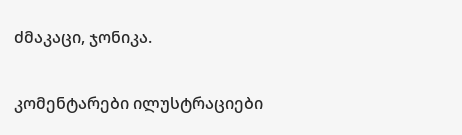ძმაკაცი, ჯონიკა.

კომენტარები ილუსტრაციები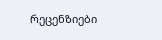რეცენზიები